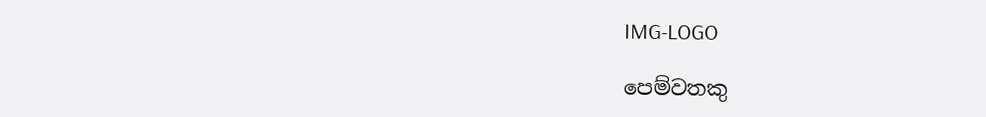IMG-LOGO

පෙම්වතකු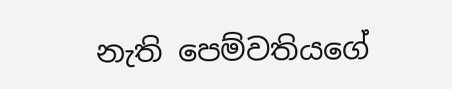නැති පෙම්වතියගේ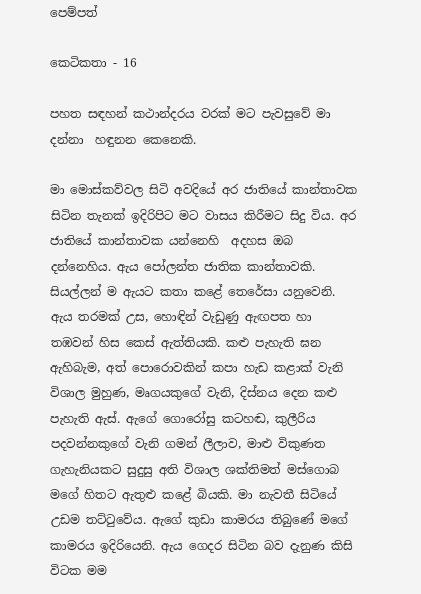පෙම්පත්

කෙටිකතා - 16

පහත සඳහන් කථාන්දරය වරක් මට පැවසුවේ මා දන්නා  හඳුනන කෙනෙකි.

මා මොස්කව්වල සිටි අවදියේ අර ජාතියේ කාන්තාවක සිටින තැනක් ඉදිරිපිට මට වාසය කිරීමට සිදු විය. අර ජාතියේ කාන්තාවක යන්නෙහි  අදහස ඔබ දන්නෙහිය. ඇය පෝලන්ත ජාතික කාන්තාවකි. සියල්ලන් ම ඇයට කතා කළේ තෙරේසා යනුවෙනි. ඇය තරමක් උස, හොඳින් වැඩුණු ඇඟපත හා තඹවන් හිස කෙස් ඇත්තියකි. කළු පැහැති ඝන ඇහිබැම, අත් පොරොවකින් කපා හැඩ කළාක් වැනි විශාල මුහුණ, මෘගයකුගේ වැනි, දිස්නය දෙන කළු පැහැති ඇස්. ඇගේ ගොරෝසු කටහඬ, කුලීරිය පදවන්නකුගේ වැනි ගමන් ලීලාව, මාළු විකුණත ගැහැනියකට සුදුසු අති විශාල ශක්තිමත් මස්ගොබ මගේ හිතට ඇතුළු කළේ බියකි. මා නැවතී සිටියේ උඩම තට්ටුවේය. ඇගේ කුඩා කාමරය තිබුණේ මගේ කාමරය ඉදිරියෙනි. ඇය ගෙදර සිටින බව දැනුණ කිසි විටක මම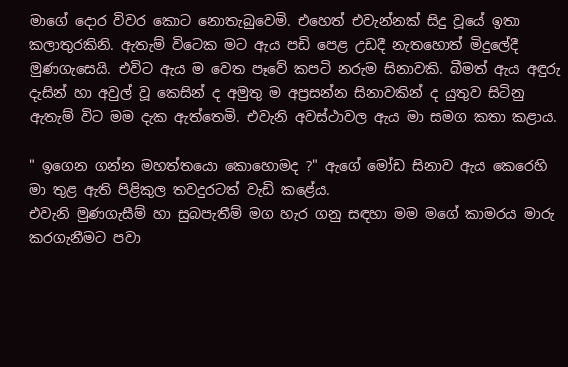මාගේ දොර විවර කොට නොතැබුවෙමි. එහෙත් එවැන්නක් සිදු වූයේ ඉතා කලාතුරකිනි. ඇතැම් විටෙක මට ඇය පඩි පෙළ උඩදී නැතහොත් මිදුලේදී මුණගැසෙයි. එවිට ඇය ම වෙත පෑවේ කපටි නරුම සිනාවකි. බීමත් ඇය අඳුරු දැසින් හා අවුල් වූ කෙසින් ද අමුතු ම අප්‍රසන්න සිනාවකින් ද යුතුව සිටිනු ඇතැම් විට මම දැක ඇත්තෙමි. එවැනි අවස්ථාවල ඇය මා සමග කතා කළාය.

" ඉගෙන ගන්න මහත්තයො කොහොමද ?" ඇගේ මෝඩ සිනාව ඇය කෙරෙහි මා තුළ ඇති පිළිකුල තවදුරටත් වැඩි කළේය.
එවැනි මුණගැසීම් හා සුබපැතීම් මග හැර ගනු සඳහා මම මගේ කාමරය මාරු කරගැනීමට පවා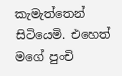කැමැත්තෙන් සිටියෙමි. එහෙත් මගේ පුංචි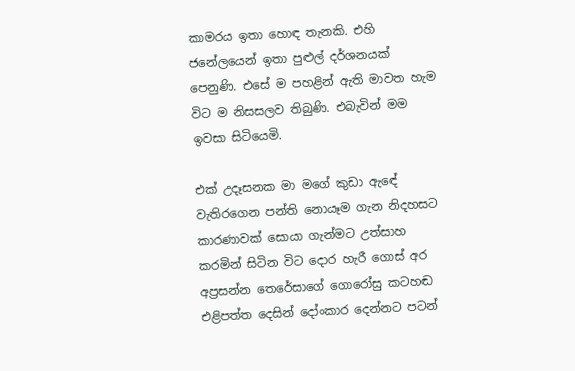කාමරය ඉතා හොඳ තැනකි. එහි ජනේලයෙන් ඉතා පුළුල් දර්ශනයක් පෙනුණි. එසේ ම පහළින් ඇති මාවත හැම විට ම නිසසලව තිබුණි. එබැවින් මම ඉවසා සිටියෙමි.

එක් උදෑසනක මා මගේ කුඩා ඇඳේ වැතිරගෙන පන්ති නොයෑම ගැන නිදහසට කාරණාවක් සොයා ගැන්මට උත්සාහ කරමින් සිටින විට දොර හැරී ගොස් අර අප්‍රසන්න තෙරේසාගේ ගොරෝසු කටහඬ එළිපත්ත දෙසින් දෝංකාර දෙන්නට පටන්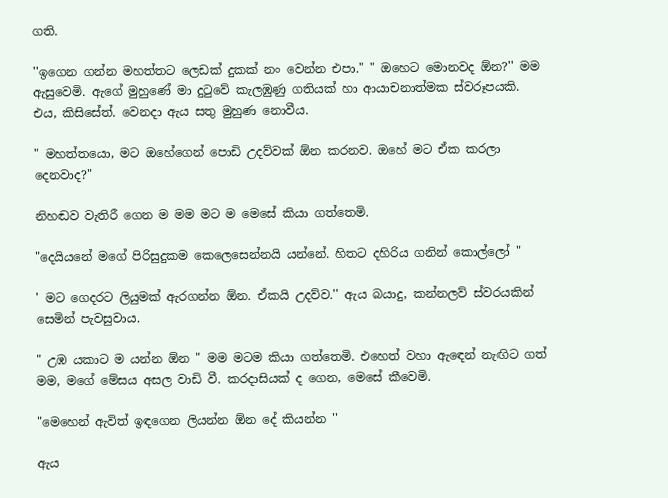ගති.

''ඉගෙන ගන්න මහත්තට ලෙඩක් දුකක් නං වෙන්න එපා." " ඔහෙට මොනවද ඕන?'' මම ඇසුවෙමි. ඇගේ මුහුණේ මා දුටුවේ කැලඹුණු ගතියක් හා ආයාචනාත්මක ස්වරූපයකි. එය, කිසිසේත්. වෙනදා ඇය සතු මුහුණ නොවීය.

" මහත්තයො, මට ඔහේගෙන් පොඩි උදව්වක් ඕන කරනව. ඔහේ මට ඒක කරලා දෙනවාද?"

නිහඬව වැතිරී ගෙන ම මම මට ම මෙසේ කියා ගත්තෙමි.

"දෙයියනේ මගේ පිරිසුදුකම කෙලෙසෙන්නයි යන්නේ. හිතට දහිරිය ගනින් කොල්ලෝ "

' මට ගෙදරට ලියුමක් ඇරගන්න ඕන. ඒකයි උදව්ව.'' ඇය බයාදු, කන්නලව් ස්වරයකින් සෙමින් පැවසුවාය.

" උඹ යකාට ම යන්න ඕන " මම මටම කියා ගත්තෙමි. එහෙත් වහා ඇඳෙන් නැඟිට ගත් මම, මගේ මේසය අසල වාඩි වී. කරදාසියක් ද ගෙන, මෙසේ කීවෙමි.

"මෙහෙන් ඇවිත් ඉඳගෙන ලියන්න ඕන දේ කියන්න ''

ඇය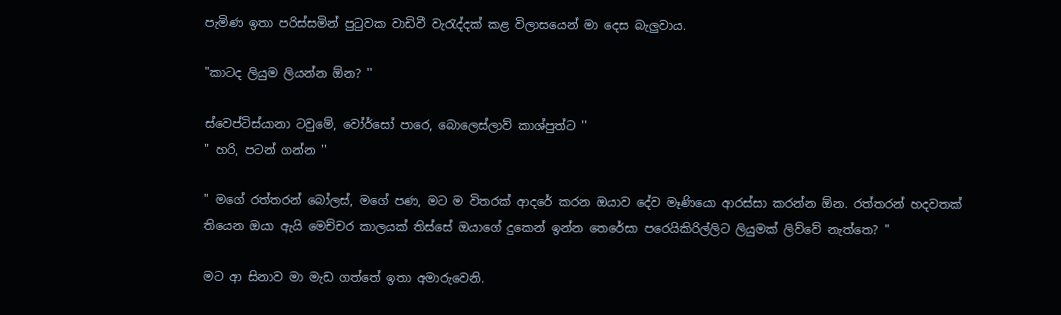පැමිණ ඉතා පරිස්සමින් පුටුවක වාඩිවී වැරැද්දක් කළ විලාසයෙන් මා දෙස බැලුවාය.

"කාටද ලියුම ලියන්න ඕන? ''

ස්වෙප්ටිස්යානා ටවුමේ, වෝර්සෝ පාරෙ, බොලෙස්ලාව් කාශ්පුත්ට ''
" හරි, පටන් ගන්න ''

" මගේ රත්තරන් බෝලස්, මගේ පණ, මට ම විතරක් ආදරේ කරන ඔයාව දේව මෑණියො ආරස්සා කරන්න ඕන. රත්තරන් හදවතක් තියෙන ඔයා ඇයි මෙච්චර කාලයක් තිස්සේ ඔයාගේ දුකෙන් ඉන්න තෙරේසා පරෙයිකිරිල්ලිට ලියුමක් ලිව්වේ නැත්තෙ? "

මට ආ සිනාව මා මැඩ ගත්තේ ඉතා අමාරුවෙනි.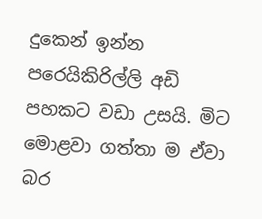දුකෙන් ඉන්න පරෙයිකිරිල්ලි අඩි පහකට වඩා උසයි. මිට මොළවා ගත්තා ම ඒවා බර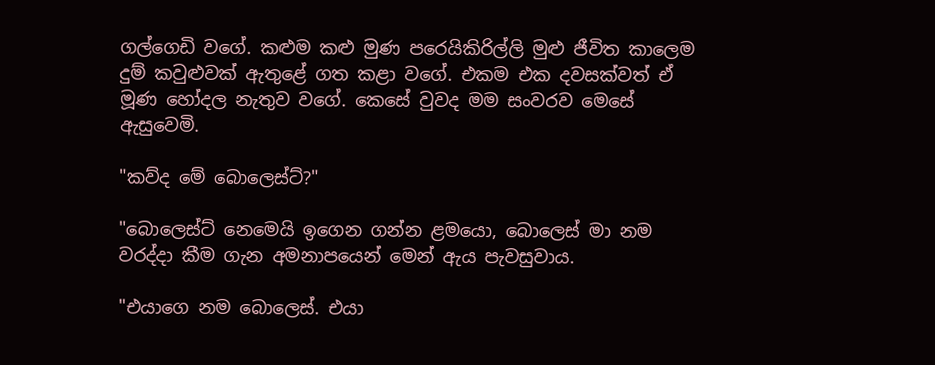ගල්ගෙඩි වගේ. කළුම කළු මුණ පරෙයිකිරිල්ලි මුළු ජීවිත කාලෙම දුම් කවුළුවක් ඇතුළේ ගත කළා වගේ. එකම එක දවසක්වත් ඒ මූණ හෝදල නැතුව වගේ. කෙසේ වුවද මම සංවරව මෙසේ ඇසුවෙමි.

"කව්ද මේ බොලෙස්ට්?"

"බොලෙස්ට් නෙමෙයි ඉගෙන ගන්න ළමයො, බොලෙස් මා නම වරද්දා කීම ගැන අමනාපයෙන් මෙන් ඇය පැවසුවාය.

"එයාගෙ නම බොලෙස්. එයා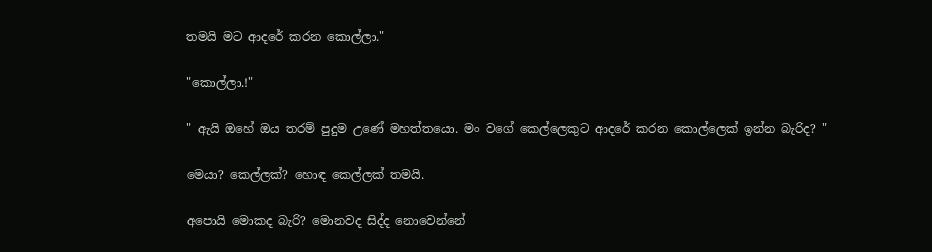තමයි මට ආදරේ කරන කොල්ලා."

"කොල්ලා.!"

" ඇයි ඔහේ ඔය තරම් පුදුම උණේ මහත්තයො. මං වගේ කෙල්ලෙකුට ආදරේ කරන කොල්ලෙක් ඉන්න බැරිද? "

මෙයා? කෙල්ලක්? හොඳ කෙල්ලක් තමයි.

අපොයි මොකද බැරි? මොනවද සිද්ද නොවෙන්නේ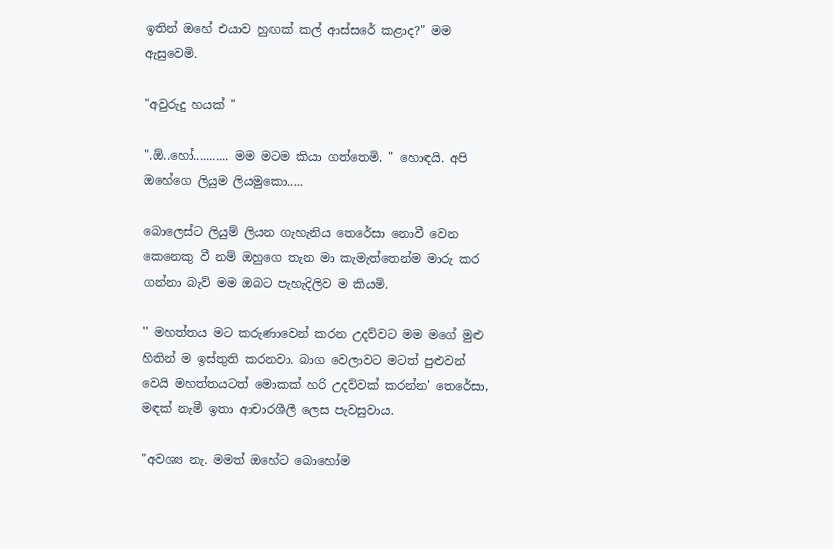ඉතින් ඔහේ එයාව හුඟක් කල් ආස්සරේ කළාද?" මම ඇසුවෙමි.

"අවුරුදු හයක් "

".ඕ..හෝ........... මම මටම කියා ගත්තෙමි. " හොඳයි. අපි ඔහේගෙ ලියුම ලියමුකො.....

බොලෙස්ට ලියුම් ලියන ගැහැනිය තෙරේසා නොවී වෙන කෙනෙකු වී නම් ඔහුගෙ තැන මා කැමැත්තෙන්ම මාරු කර ගන්නා බැව් මම ඔබට පැහැදිලිව ම කියමි.

'' මහත්තය මට කරුණාවෙන් කරන උදව්වට මම මගේ මුළු හිතින් ම ඉස්තුති කරනවා. බාග වෙලාවට මටත් පුළුවන් වෙයි මහත්තයටත් මොකක් හරි උදව්වක් කරන්න' තෙරේසා, මඳක් නැමී ඉතා ආචාරශීලී ලෙස පැවසුවාය.

"අවශ්‍ය නැ. මමත් ඔහේට බොහෝම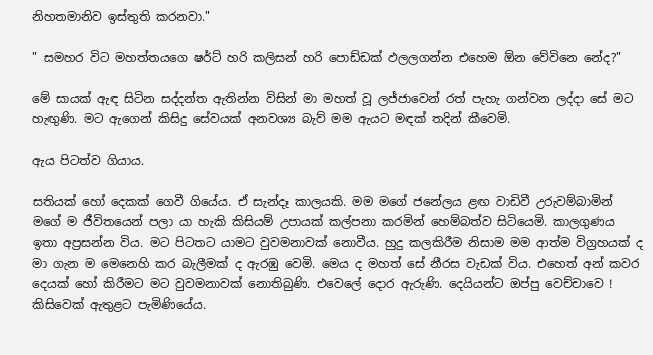නිහතමානිව ඉස්තුති කරනවා."

" සමහර විට මහත්තයගෙ ෂර්ට් හරි කලිසන් හරි පොඩ්ඩක් ඵලලගන්න එහෙම ඕන වේවිනෙ නේද?"

මේ සායක් ඇඳ සිටින සද්දන්ත ඇතින්න විසින් මා මහත් වූ ලජ්ජාවෙන් රත් පැහැ ගන්වන ලද්දා සේ මට හැඟුණි. මට ඇගෙන් කිසිදු සේවයක් අනවශ්‍ය බැව් මම ඇයට මඳක් තදින් කීවෙමි.

ඇය පිටත්ව ගියාය.

සතියක් හෝ දෙකක් ගෙවී ගියේය. ඒ සැන්දෑ කාලයකි. මම මගේ ජනේලය ළඟ වාඩිවී උරුවම්බාමින් මගේ ම ජීවිතයෙන් පලා යා හැකි කිසියම් උපායක් කල්පනා කරමින් හෙම්බත්ව සිටියෙමි. කාලගුණය ඉතා අප්‍රසන්න විය. මට පිටතට යාමට වුවමනාවක් නොවීය. හුදු කලකිරීම නිසාම මම ආත්ම විග්‍රහයක් ද මා ගැන ම මෙනෙහි කර බැලීමක් ද ඇරඹු වෙමි. මෙය ද මහත් සේ නීරස වැඩක් විය. එහෙත් අන් කවර දෙයක් හෝ කිරීමට මට වුවමනාවක් නොතිබුණි. එවෙලේ දොර ඇරුණි. දෙයියන්ට ඔප්පු වෙච්චාවෙ ! කිසිවෙක් ඇතුළට පැමිණියේය.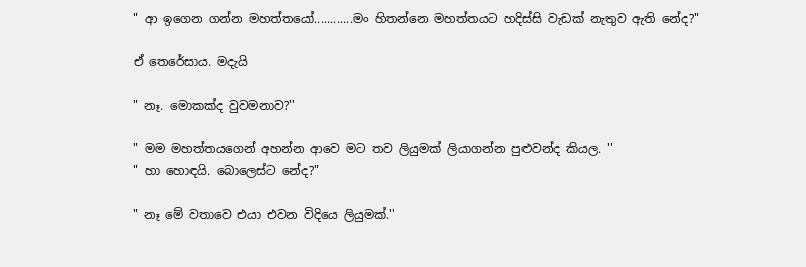" ආ ඉගෙන ගන්න මහත්තයෝ............මං හිතන්නෙ මහත්තයට හදිස්සි වැඩක් නැතුව ඇති නේද?"

ඒ තෙරේසාය. මදැයි

" නෑ. මොකක්ද වුවමනාව?''

" මම මහත්තයගෙන් අහන්න ආවෙ මට තව ලියුමක් ලියාගන්න පුළුවන්ද කියල. ''
" හා හොඳයි. බොලෙස්ට නේද?"

" නෑ මේ වතාවෙ එයා එවන විදියෙ ලියුමක්.''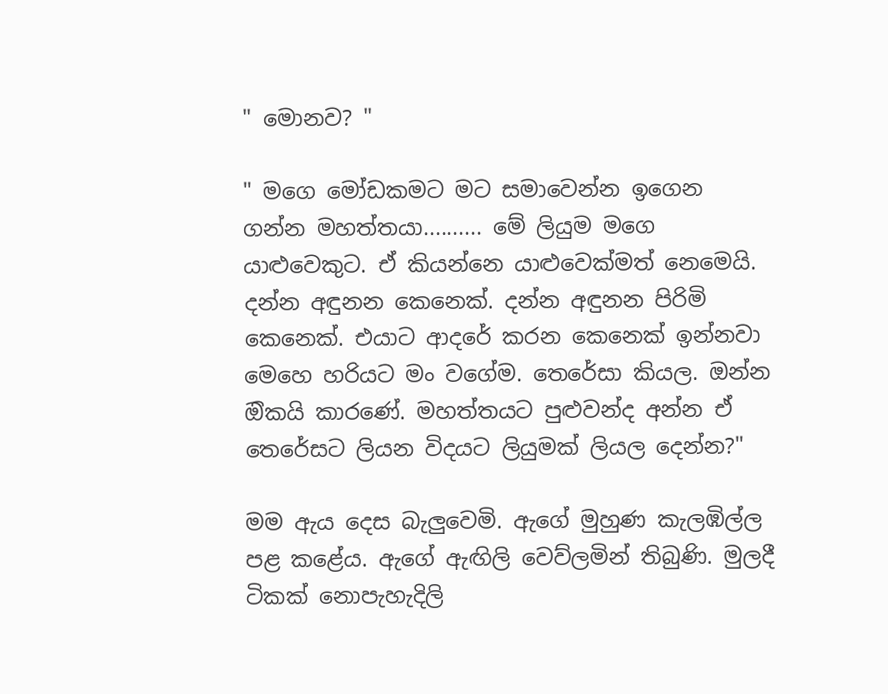" මොනව? "

" මගෙ මෝඩකමට මට සමාවෙන්න ඉගෙන ගන්න මහත්තයා.......... මේ ලියුම මගෙ යාළුවෙකුට. ඒ කියන්නෙ යාළුවෙක්මත් නෙමෙයි. දන්න අඳුනන කෙනෙක්. දන්න අඳුනන පිරිමි කෙනෙක්. එයාට ආදරේ කරන කෙනෙක් ඉන්නවා මෙහෙ හරියට මං වගේම. තෙරේසා කියල. ඔන්න ඔිකයි කාරණේ. මහත්තයට පුළුවන්ද අන්න ඒ තෙරේසට ලියන විදයට ලියුමක් ලියල දෙන්න?"

මම ඇය දෙස බැලුවෙමි. ඇගේ මුහුණ කැලඹිල්ල පළ කළේය. ඇගේ ඇඟිලි වෙව්ලමින් තිබුණි. මුලදී ටිකක් නොපැහැදිලි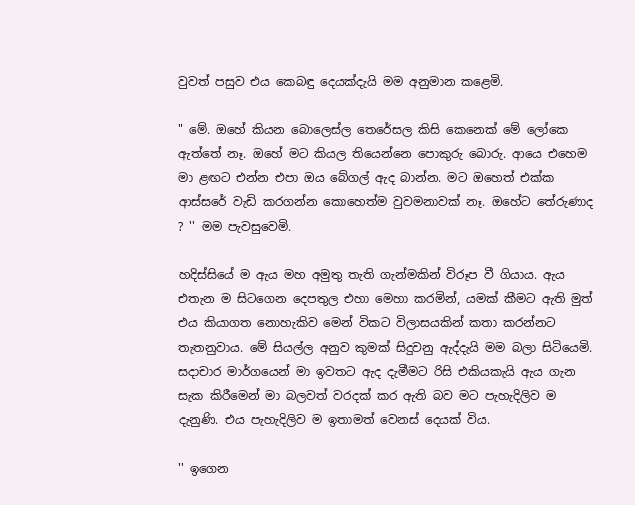වුවත් පසුව එය කෙබඳු දෙයක්දැයි මම අනුමාන කළෙමි.

" මේ. ඔහේ කියන බොලෙස්ල තෙරේසල කිසි කෙනෙක් මේ ලෝකෙ ඇත්තේ නෑ. ඔහේ මට කියල තියෙන්නෙ පොකුරු බොරු. ආයෙ එහෙම මා ළඟට එන්න එපා ඔය බේගල් ඇද බාන්න. මට ඔහෙත් එක්ක ආස්සරේ වැඩි කරගන්න කොහෙත්ම වුවමනාවක් නෑ. ඔහේට තේරුණාද ? '' මම පැවසුවෙමි.

හදිස්සියේ ම ඇය මහ අමුතු තැති ගැන්මකින් විරූප වී ගියාය. ඇය එතැන ම සිටගෙන දෙපතුල එහා මෙහා කරමින්, යමක් කීමට ඇති මුත් එය කියාගත නොහැකිව මෙන් විකට විලාසයකින් කතා කරන්නට තැතනුවාය. මේ සියල්ල අනුව කුමක් සිදුවනු ඇද්දැයි මම බලා සිටියෙමි. සදාචාර මාර්ගයෙන් මා ඉවතට ඇද දැමීමට රිසි එකියකැයි ඇය ගැන සැක කිරීමෙන් මා බලවත් වරදක් කර ඇති බව මට පැහැදිලිව ම දැනුණි. එය පැහැදිලිව ම ඉතාමත් වෙනස් දෙයක් විය.

'' ඉගෙන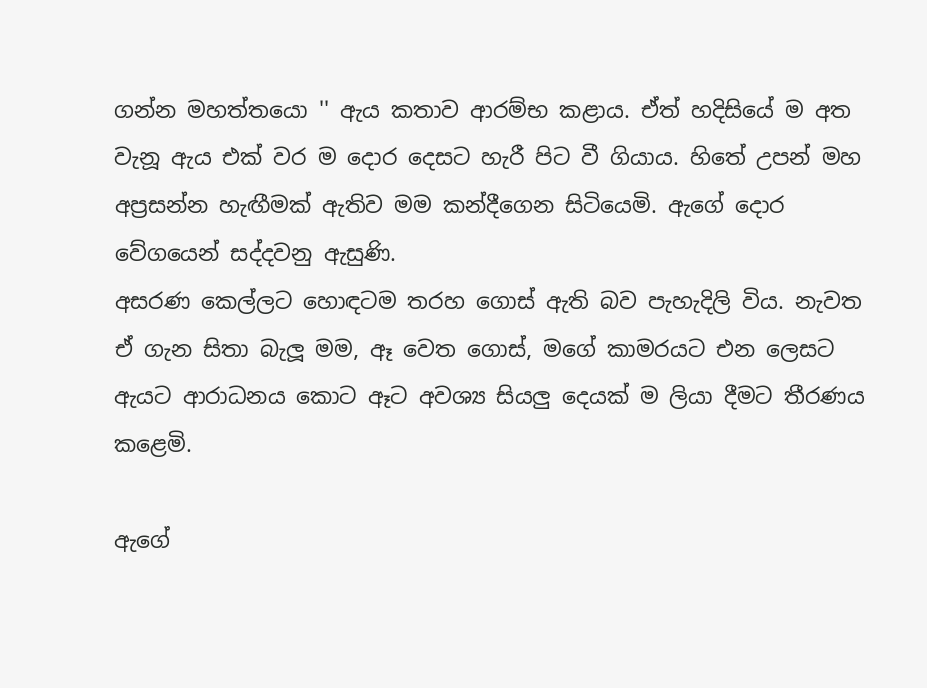ගන්න මහත්තයො '' ඇය කතාව ආරම්භ කළාය. ඒත් හදිසියේ ම අත වැනූ ඇය එක් වර ම දොර දෙසට හැරී පිට වී ගියාය. හිතේ උපන් මහ අප්‍රසන්න හැඟීමක් ඇතිව මම කන්දීගෙන සිටියෙමි. ඇගේ දොර වේගයෙන් සද්දවනු ඇසුණි.
අසරණ කෙල්ලට හොඳටම තරහ ගොස් ඇති බව පැහැදිලි විය. නැවත ඒ ගැන සිතා බැලූ මම, ඈ වෙත ගොස්, මගේ කාමරයට එන ලෙසට ඇයට ආරාධනය කොට ඈට අවශ්‍ය සියලු දෙයක් ම ලියා දීමට තීරණය කළෙමි.

ඇගේ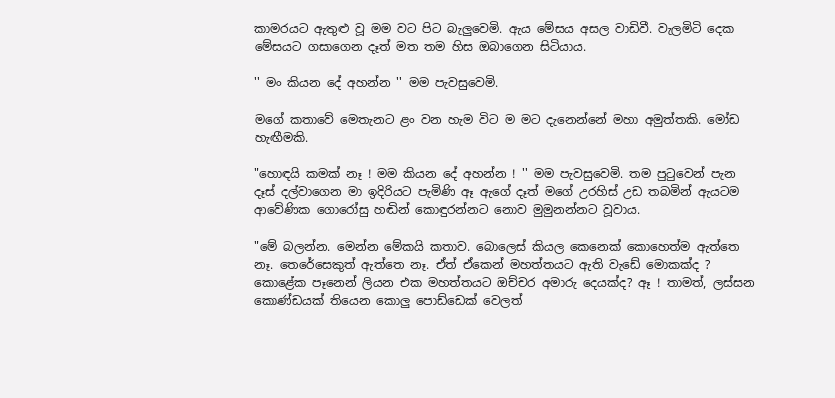කාමරයට ඇතුළු වූ මම වට පිට බැලුවෙමි. ඇය මේසය අසල වාඩිවී. වැලමිටි දෙක මේසයට ගසාගෙන දෑත් මත තම හිස ඔබාගෙන සිටියාය.

'' මං කියන දේ අහන්න '' මම පැවසුවෙමි.

මගේ කතාවේ මෙතැනට ළං වන හැම විට ම මට දැනෙන්නේ මහා අමුත්තකි. මෝඩ හැඟීමකි.

"හොඳයි කමක් නෑ ! මම කියන දේ අහන්න ! '' මම පැවසුවෙමි. තම පුටුවෙන් පැන දෑස් දල්වාගෙන මා ඉදිරියට පැමිණි ඈ ඇගේ දෑත් මගේ උරහිස් උඩ තබමින් ඇයටම ආවේණික ගොරෝසු හඬින් කොඳුරන්නට නොව මුමුනන්නට වූවාය.

"මේ බලන්න. මෙන්න මේකයි කතාව. බොලෙස් කියල කෙනෙක් කොහෙත්ම ඇත්තෙ නෑ. තෙරේසෙකුත් ඇත්තෙ නෑ. ඒත් ඒකෙන් මහත්තයට ඇති වැඩේ මොකක්ද ? කොළේක පෑනෙන් ලියන එක මහත්තයට ඔච්චර අමාරු දෙයක්ද? ඈ ! තාමත්, ලස්සන කොණ්ඩයක් තියෙන කොලු පොඩ්ඩෙක් වෙලත්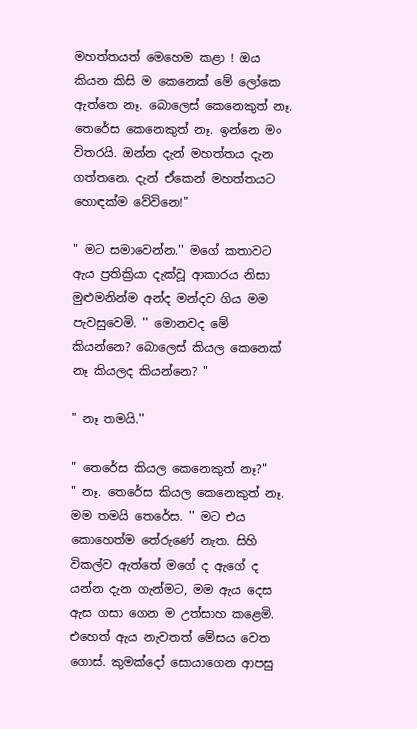මහත්තයත් මෙහෙම කළා ! ඔය කියන කිසි ම කෙනෙක් මේ ලෝකෙ ඇත්තෙ නෑ. බොලෙස් කෙනෙකුත් නෑ. තෙරේස කෙනෙකුත් නෑ. ඉන්නෙ මං විතරයි. ඔන්න දැන් මහත්තය දැන ගත්තනෙ. දැන් ඒකෙන් මහත්තයට හොඳක්ම වේවිනෙ!"

" මට සමාවෙන්න.'' මගේ කතාවට ඇය ප්‍රතික්‍රියා දැක්වූ ආකාරය නිසා මුළුමනින්ම අන්ද මන්දව ගිය මම පැවසුවෙමි. '' මොනවද මේ කියන්නෙ? බොලෙස් කියල කෙනෙක් නෑ කියලද කියන්නෙ? "

" නෑ තමයි.''

" තෙරේස කියල කෙනෙකුත් නෑ?"
" නෑ. තෙරේස කියල කෙනෙකුත් නෑ. මම තමයි තෙරේස. '' මට එය කොහෙත්ම තේරුණේ නැත. සිහි විකල්ව ඇත්තේ මගේ ද ඇගේ ද යන්න දැන ගැන්මට, මම ඇය දෙස ඇස ගසා ගෙන ම උත්සාහ කළෙමි. එහෙත් ඇය නැවතත් මේසය වෙත ගොස්. කුමක්දෝ සොයාගෙන ආපසු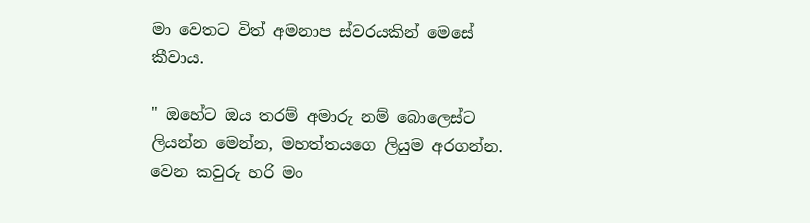මා වෙතට විත් අමනාප ස්වරයකින් මෙසේ කීවාය.

" ඔහේට ඔය තරම් අමාරු නම් බොලෙස්ට ලියන්න මෙන්න, මහත්තයගෙ ලියුම අරගන්න. වෙන කවුරු හරි මං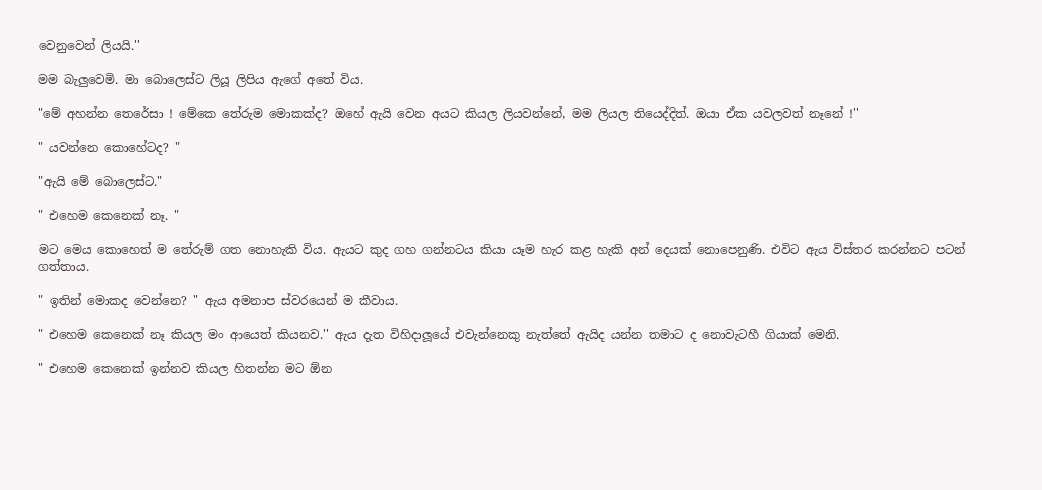වෙනුවෙන් ලියයි.''

මම බැලුවෙමි. මා බොලෙස්ට ලියූ ලිපිය ඇගේ අතේ විය.

"මේ අහන්න තෙරේසා ! මේකෙ තේරුම මොකක්ද? ඔහේ ඇයි වෙන අයට කියල ලියවන්නේ, මම ලියල තියෙද්දිත්. ඔයා ඒක යවලවත් නෑනේ !''

" යවන්නෙ කොහේටද? "

"ඇයි මේ බොලෙස්ට."

" එහෙම කෙනෙක් නෑ. "

මට මෙය කොහෙත් ම තේරුම් ගත නොහැකි විය. ඇයට කුද ගහ ගන්නටය කියා යෑම හැර කළ හැකි අන් දෙයක් නොපෙනුණි. එවිට ඇය විස්තර කරන්නට පටන් ගත්තාය.

" ඉතින් මොකද වෙන්නෙ? " ඇය අමනාප ස්වරයෙන් ම කීවාය.

" එහෙම කෙනෙක් නෑ කියල මං ආයෙත් කියනව.'' ඇය දැත විහිදාලූයේ එවැන්නෙකු නැත්තේ ඇයිද යන්න තමාට ද නොවැටහී ගියාක් මෙනි.

" එහෙම කෙනෙක් ඉන්නව කියල හිතන්න මට ඕන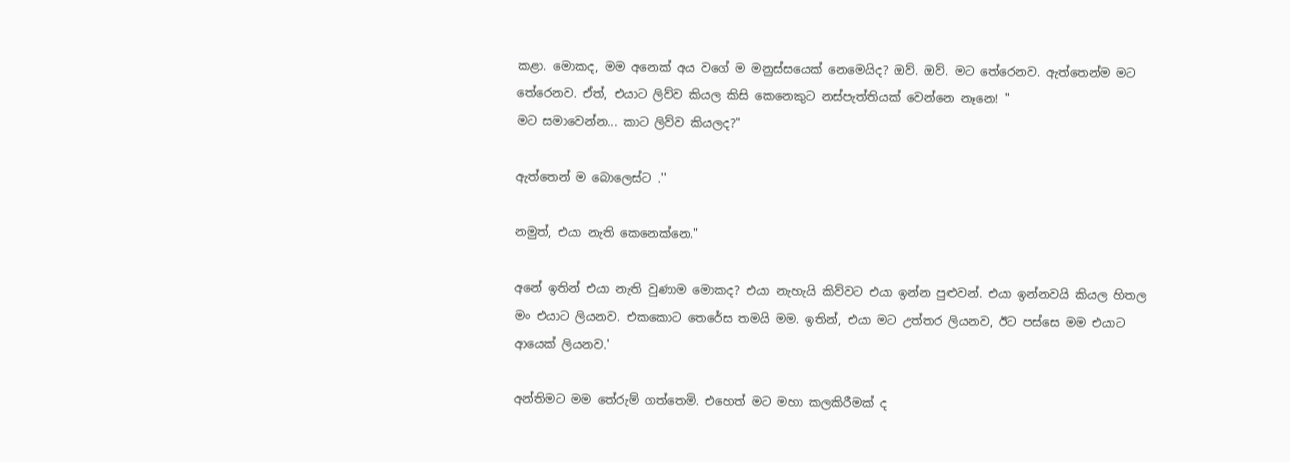කළා. මොකද, මම අනෙක් අය වගේ ම මනුස්සයෙක් නෙමෙයිද? ඔව්. ඔව්. මට තේරෙනව. ඇත්තෙන්ම මට තේරෙනව. ඒත්, එයාට ලිව්ව කියල කිසි කෙනෙකුට නස්පැත්තියක් වෙන්නෙ නෑනෙ! "
මට සමාවෙන්න... කාට ලිව්ව කියලද?"

ඇත්තෙන් ම බොලෙස්ට .''

නමුත්, එයා නැති කෙනෙක්නෙ."

අනේ ඉතින් එයා නැති වුණාම මොකද? එයා නැහැයි කිව්වට එයා ඉන්න පුළුවන්. එයා ඉන්නවයි කියල හිතල මං එයාට ලියනව. එකකොට තෙරේස තමයි මම. ඉතින්, එයා මට උත්තර ලියනව, ඊට පස්සෙ මම එයාට ආයෙක් ලියනව.'

අන්තිමට මම තේරුම් ගත්තෙමි. එහෙත් මට මහා කලකිරීමක් ද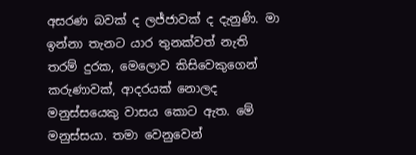අසරණ බවක් ද ලජ්ජාවක් ද දැනුණි. මා ඉන්නා තැනට යාර තුනක්වත් නැති තරම් දුරක, මෙලොව කිසිවෙකුගෙන් කරුණාවක්, ආදරයක් නොලද මනුස්සයෙකු වාසය කොට ඇත. මේ මනුස්සයා. තමා වෙනුවෙන්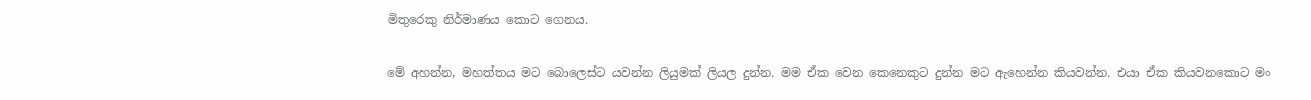මිතුරෙකු නිර්මාණය කොට ගෙනය.

මේ අහන්න, මහත්තය මට බොලෙස්ට යවන්න ලියුමක් ලියල දුන්න. මම ඒක වෙන කෙනෙකුට දුන්න මට ඇහෙන්න කියවන්න. එයා ඒක කියවනකොට මං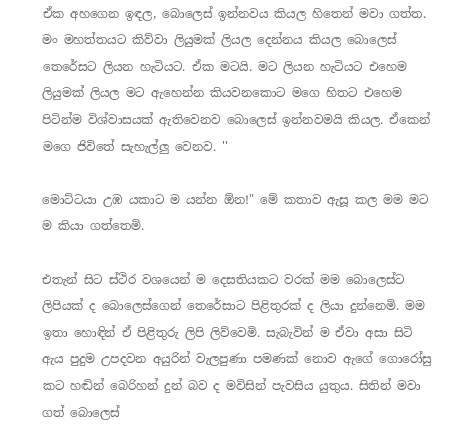ඒක අහගෙන ඉඳල, බොලෙස් ඉන්නවය කියල හිතෙන් මවා ගත්ත. මං මහත්තයට කිව්වා ලියුමක් ලියල දෙන්නය කියල බොලෙස් තෙරේසට ලියන හැටියට. ඒක මටයි. මට ලියන හැටියට එහෙම ලියුමක් ලියල මට ඇහෙන්න කියවනකොට මගෙ හිතට එහෙම පිටින්ම විශ්වාසයක් ඇතිවෙනව බොලෙස් ඉන්නවමයි කියල. ඒකෙන් මගෙ ජිවිතේ සැහැල්ලු වෙනව. ''

මොට්ටයා උඹ යකාට ම යන්න ඕන!" මේ කතාව ඇසූ කල මම මට ම කියා ගත්තෙමි.

එතැන් සිට ස්ථිර වශයෙන් ම දෙසතියකට වරක් මම බොලෙස්ට ලිපියක් ද බොලෙස්ගෙන් තෙරේසාට පිළිතුරක් ද ලියා දුන්නෙමි. මම ඉතා හොඳින් ඒ පිළිතුරු ලිපි ලිව්වෙමි. සැබැවින් ම ඒවා අසා සිටි ඇය පුදුම උපදවන අයුරින් වැලපුණා පමණක් නොව ඇගේ ගොරෝසු කට හඬින් බෙරිහන් දුන් බව ද මවිසින් පැවසිය යුතුය. සිතින් මවා ගත් බොලෙස්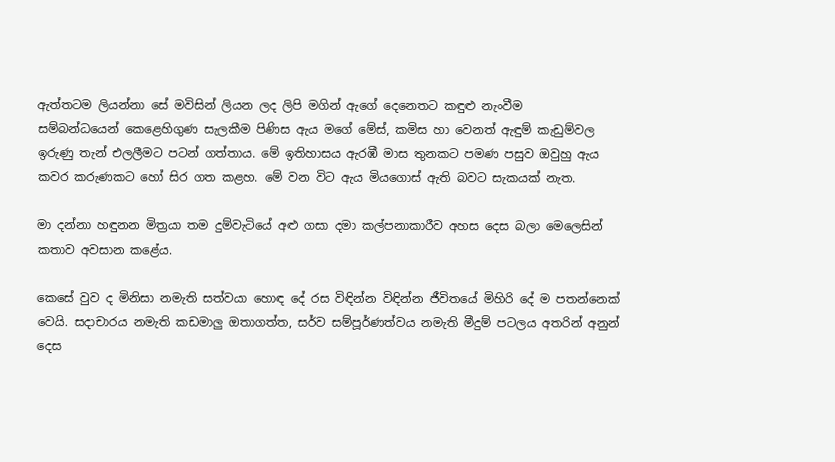ඇත්තටම ලියන්නා සේ මවිසින් ලියන ලද ලිපි මගින් ඇගේ දෙනෙතට කඳුළු නැංවීම
සම්බන්ධයෙන් කෙළෙහිගුණ සැලකීම පිණිස ඇය මගේ මේස්, කමිස හා වෙනත් ඇඳුම් කැඩුම්වල ඉරුණු තැන් එලලීමට පටන් ගත්තාය. මේ ඉතිහාසය ඇරඹී මාස තුනකට පමණ පසුව ඔවුහු ඇය කවර කරුණකට හෝ සිර ගත කළහ. මේ වන විට ඇය මියගොස් ඇති බවට සැකයක් නැත.

මා දන්නා හඳුනන මිත්‍රයා තම දුම්වැටියේ අළු ගසා දමා කල්පනාකාරීව අහස දෙස බලා මෙලෙසින් කතාව අවසාන කළේය.

කෙසේ වුව ද මිනිසා නමැති සත්වයා හොඳ දේ රස විඳින්න විඳින්න ජීවිතයේ මිහිරි දේ ම පතන්නෙක් වෙයි. සදාචාරය නමැති කඩමාලු ඔතාගත්ත, සර්ව සම්පූර්ණත්වය නමැති මීදුම් පටලය අතරින් අනුන් දෙස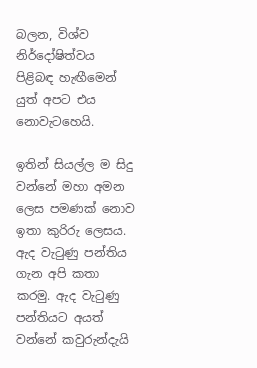බලන, විශ්ව නිර්දෝෂිත්වය පිළිබඳ හැඟීමෙන් යුත් අපට එය නොවැටහෙයි.

ඉතින් සියල්ල ම සිදු වන්නේ මහා අමන ලෙස පමණක් නොව ඉතා කුරිරු ලෙසය. ඇද වැටුණු පන්තිය ගැන අපි කතා කරමු. ඇද වැටුණු පන්තියට අයත් වන්නේ කවුරුන්දැයි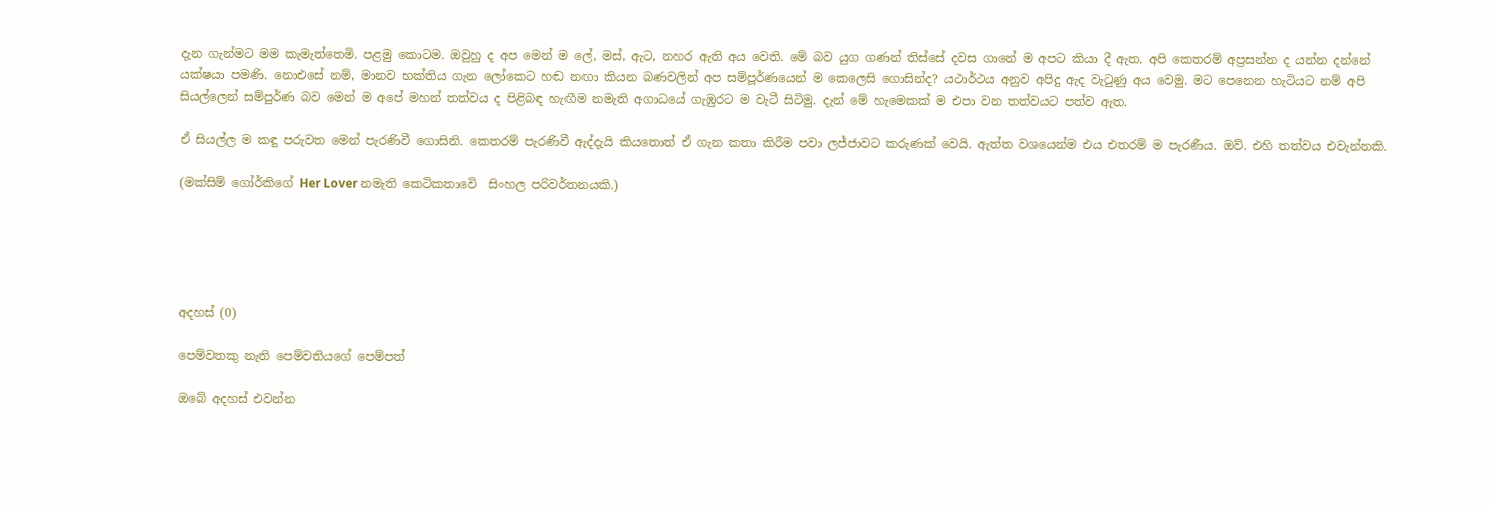දැන ගැන්මට මම කැමැත්තෙමි. පළමු කොටම. ඔවුහු ද අප මෙන් ම ලේ, මස්, ඇට, නහර ඇති අය වෙති. මේ බව යුග ගණන් තිස්සේ දවස ගානේ ම අපට කියා දී ඇත. අපි කෙතරම් අප්‍රසන්න ද යන්න දන්නේ යක්ෂයා පමණි. නොඑසේ නම්, මානව භක්තිය ගැන ලෝකෙට හඬ නඟා කියන බණවලින් අප සම්පූර්ණයෙන් ම කෙලෙසි ගොසින්ද? යථාර්ථය අනුව අපිදු ඇද වැටුණු අය වෙමු. මට පෙනෙන හැටියට නම් අපි සියල්ලෙන් සම්පුර්ණ බව මෙන් ම අපේ මහන් තත්වය ද පිළිබඳ හැඟීම නමැති අගාධයේ ගැඹුරට ම වැටී සිටිමු. දැන් මේ හැමෙකක් ම එපා වන තත්වයට පත්ව ඇත.

ඒ සියල්ල ම කඳු පරුවත මෙන් පැරණිවී ගොසිනි. කෙතරම් පැරණිවී ඇද්දැයි කියතොත් ඒ ගැන කතා කිරීම පවා ලජ්ජාවට කරුණක් වෙයි. ඇත්ත වශයෙන්ම එය එතරම් ම පැරණීය. ඔව්. එහි තත්වය එවැන්නකි.

(මක්සිම් ගෝර්කිගේ Her Lover නමැති කෙටිකතාවෙි  සිංහල පරිවර්තනයකි.)





අදහස් (0)

පෙම්වතකු නැති පෙම්වතියගේ පෙම්පත්

ඔබේ අදහස් එවන්න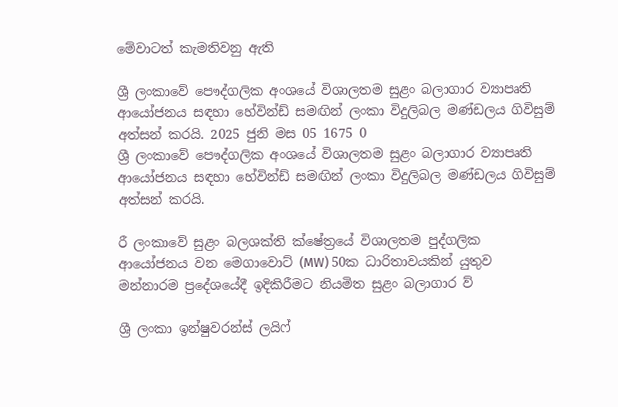මේවාටත් කැමතිවනු ඇති

ශ්‍රී ලංකාවේ පෞද්ගලික අංශයේ විශාලතම සුළං බලාගාර ව්‍යාපෘති ආයෝජනය සඳහා හේවින්ඩ් සමඟින් ලංකා විදුලිබල මණ්ඩලය ගිවිසුම් අත්සන් කරයි. 2025 ජුනි මස 05 1675 0
ශ්‍රී ලංකාවේ පෞද්ගලික අංශයේ විශාලතම සුළං බලාගාර ව්‍යාපෘති ආයෝජනය සඳහා හේවින්ඩ් සමඟින් ලංකා විදුලිබල මණ්ඩලය ගිවිසුම් අත්සන් කරයි.

රී ලංකාවේ සුළං බලශක්ති ක්ෂේත්‍රයේ විශාලතම පුද්ගලික ආයෝජනය වන මෙගාවොට් (MW) 50ක ධාරිතාවයකින් යුතුව මන්නාරම ප්‍රදේශයේදී ඉදිකිරීමට නියමිත සුළං බලාගාර ව්‍

ශ්‍රී ලංකා ඉන්ෂුවරන්ස් ලයිෆ්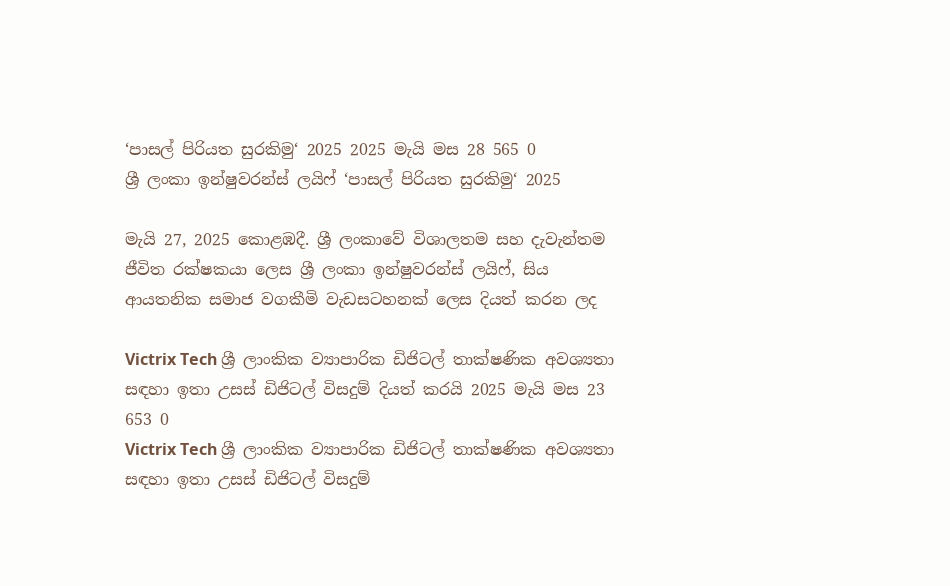‘පාසල් පිරියත සුරකිමු‘ 2025 2025 මැයි මස 28 565 0
ශ්‍රී ලංකා ඉන්ෂුවරන්ස් ලයිෆ් ‘පාසල් පිරියත සුරකිමු‘ 2025

මැයි 27, 2025 කොළඹදී. ශ්‍රී ලංකාවේ විශාලතම සහ දැවැන්තම ජීවිත රක්ෂකයා ලෙස ශ්‍රී ලංකා ඉන්ෂුවරන්ස් ලයිෆ්, සිය ආයතනික සමාජ වගකීමි වැඩසටහනක් ලෙස දියත් කරන ලද

Victrix Tech ශ්‍රී ලාංකික ව්‍යාපාරික ඩිජිටල් තාක්ෂණික අවශ්‍යතා සඳහා ඉතා උසස් ඩිජිටල් විසදුම් දියත් කරයි 2025 මැයි මස 23 653 0
Victrix Tech ශ්‍රී ලාංකික ව්‍යාපාරික ඩිජිටල් තාක්ෂණික අවශ්‍යතා සඳහා ඉතා උසස් ඩිජිටල් විසදුම්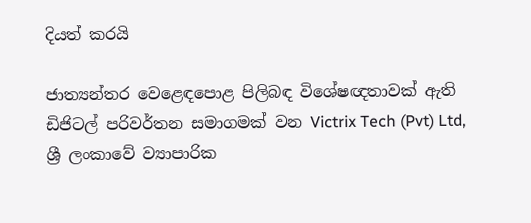දියත් කරයි

ජාත්‍යන්තර වෙළෙඳපොළ පිලිබඳ විශේෂඥතාවක් ඇති ඩිජිටල් පරිවර්තන සමාගමක් වන Victrix Tech (Pvt) Ltd, ශ්‍රී ලංකාවේ ව්‍යාපාරික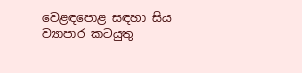වෙළඳපොළ සඳහා සිය ව්‍යාපාර කටයුතු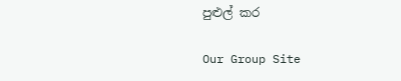පුළුල් කර

Our Group Site